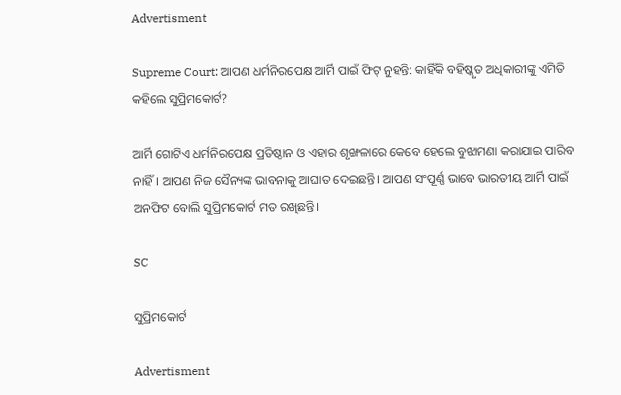Advertisment

Supreme Court: ଆପଣ ଧର୍ମନିରପେକ୍ଷ ଆର୍ମି ପାଇଁ ଫିଟ୍‌ ନୁହନ୍ତି: କାହିଁକି ବହିଷ୍କୃତ ଅଧିକାରୀଙ୍କୁ ଏମିତି କହିଲେ ସୁପ୍ରିମକୋର୍ଟ?

ଆର୍ମି ଗୋଟିଏ ଧର୍ମନିରପେକ୍ଷ ପ୍ରତିଷ୍ଠାନ ଓ ଏହାର ଶୃଙ୍ଖଳାରେ କେବେ ହେଲେ ବୁଝାମଣା କରାଯାଇ ପାରିବ ନାହିଁ। ଆପଣ ନିଜ ସୈନ୍ୟଙ୍କ ଭାବନାକୁ ଆଘାତ ଦେଇଛନ୍ତି। ଆପଣ ସଂପୂର୍ଣ୍ଣ ଭାବେ ଭାରତୀୟ ଆର୍ମି ପାଇଁ ଅନଫିଟ ବୋଲି ସୁପ୍ରିମକୋର୍ଟ ମତ ରଖିଛନ୍ତି।

SC

ସୁପ୍ରିମକୋର୍ଟ

Advertisment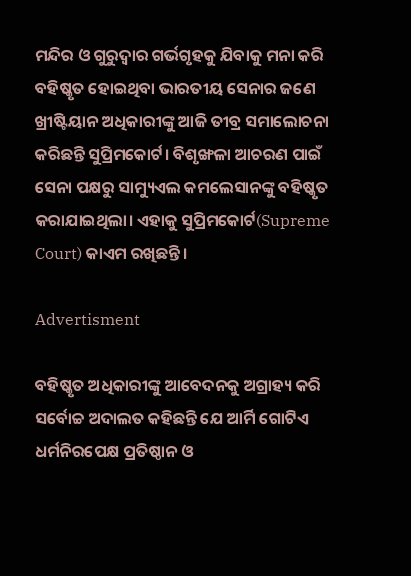ମନ୍ଦିର ଓ ଗୁରୁଦ୍ୱାର ଗର୍ଭଗୃହକୁ ଯିବାକୁ ମନା କରି ବହିଷ୍କୃତ ହୋଇଥିବା ଭାରତୀୟ ସେନାର ଜଣେ ଖ୍ରୀଷ୍ଟିୟାନ ଅଧିକାରୀଙ୍କୁ ଆଜି ତୀବ୍ର ସମାଲୋଚନା କରିଛନ୍ତି ସୁପ୍ରିମକୋର୍ଟ। ବିଶୃଙ୍ଖଳା ଆଚରଣ ପାଇଁ ସେନା ପକ୍ଷରୁ ସାମ୍ୟୁଏଲ କମଲେସାନଙ୍କୁ ବହିଷ୍କୃତ କରାଯାଇଥିଲା। ଏହାକୁ ସୁପ୍ରିମକୋର୍ଟ(Supreme Court) କାଏମ ରଖିଛନ୍ତି।

Advertisment

ବହିଷ୍କୃତ ଅଧିକାରୀଙ୍କୁ ଆବେଦନକୁ ଅଗ୍ରାହ୍ୟ କରି ସର୍ବୋଚ୍ଚ ଅଦାଲତ କହିଛନ୍ତି ଯେ ଆର୍ମି ଗୋଟିଏ ଧର୍ମନିରପେକ୍ଷ ପ୍ରତିଷ୍ଠାନ ଓ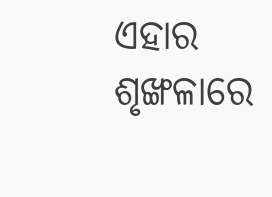ଏହାର ଶୃଙ୍ଖଳାରେ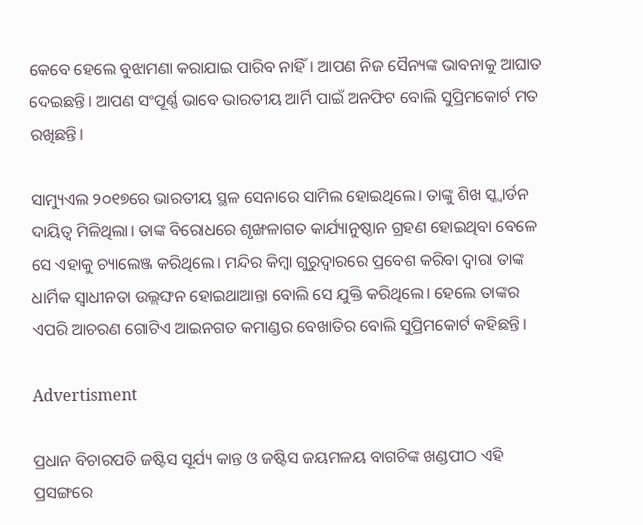କେବେ ହେଲେ ବୁଝାମଣା କରାଯାଇ ପାରିବ ନାହିଁ। ଆପଣ ନିଜ ସୈନ୍ୟଙ୍କ ଭାବନାକୁ ଆଘାତ ଦେଇଛନ୍ତି। ଆପଣ ସଂପୂର୍ଣ୍ଣ ଭାବେ ଭାରତୀୟ ଆର୍ମି ପାଇଁ ଅନଫିଟ ବୋଲି ସୁପ୍ରିମକୋର୍ଟ ମତ ରଖିଛନ୍ତି।

ସାମ୍ୟୁଏଲ ୨୦୧୭ରେ ଭାରତୀୟ ସ୍ଥଳ ସେନାରେ ସାମିଲ ହୋଇଥିଲେ। ତାଙ୍କୁ ଶିଖ ସ୍କ୍ୱାର୍ଡନ ଦାୟିତ୍ୱ ମିଳିଥିଲା। ତାଙ୍କ ବିରୋଧରେ ଶୃଙ୍ଖଳାଗତ କାର୍ଯ୍ୟାନୁଷ୍ଠାନ ଗ୍ରହଣ ହୋଇଥିବା ବେଳେ ସେ ଏହାକୁ ଚ୍ୟାଲେଞ୍ଜ କରିଥିଲେ। ମନ୍ଦିର କିମ୍ବା ଗୁରୁଦ୍ୱାରରେ ପ୍ରବେଶ କରିବା ଦ୍ୱାରା ତାଙ୍କ ଧାର୍ମିକ ସ୍ୱାଧୀନତା ଉଲ୍ଲଙ୍ଘନ ହୋଇଥାଆନ୍ତା ବୋଲି ସେ ଯୁକ୍ତି କରିଥିଲେ। ହେଲେ ତାଙ୍କର ଏପରି ଆଚରଣ ଗୋଟିଏ ଆଇନଗତ କମାଣ୍ଡର ବେଖାତିର ବୋଲି ସୁପ୍ରିମକୋର୍ଟ କହିଛନ୍ତି।

Advertisment

ପ୍ରଧାନ ବିଚାରପତି ଜଷ୍ଟିସ ସୂର୍ଯ୍ୟ କାନ୍ତ ଓ ଜଷ୍ଟିସ ଜୟମଳୟ ବାଗଚିଙ୍କ ଖଣ୍ଡପୀଠ ଏହି ପ୍ରସଙ୍ଗରେ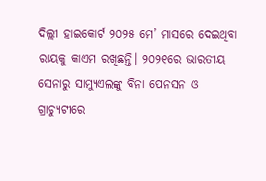ଦିଲ୍ଲୀ ହାଇକୋର୍ଟ ୨୦୨୫ ମେ’ ମାସରେ ଦେଇଥିବା ରାୟକୁ କାଏମ ରଖିଛନ୍ତି। ୨୦୨୧ରେ ଭାରତୀୟ ସେନାରୁ ସାମ୍ୟୁଏଲଙ୍କୁ ବିନା ପେନସନ ଓ ଗ୍ରାଚ୍ୟୁଟୀରେ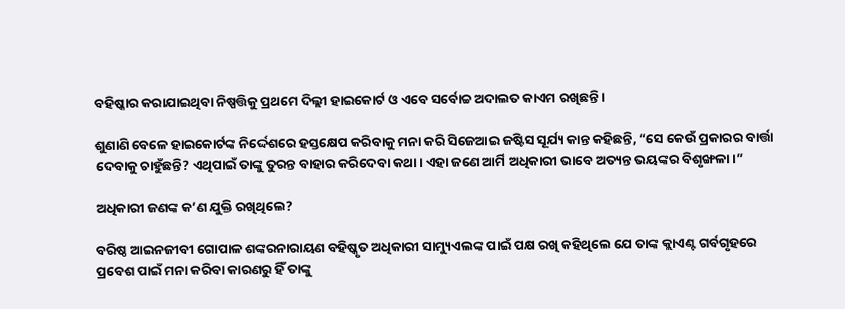ବହିଷ୍କାର କରାଯାଇଥିବା ନିଷ୍ପତ୍ତିକୁ ପ୍ରଥମେ ଦିଲ୍ଲୀ ହାଇକୋର୍ଟ ଓ ଏବେ ସର୍ବୋଚ୍ଚ ଅଦାଲତ କାଏମ ରଖିଛନ୍ତି।

ଶୁଣାଣି ବେଳେ ହାଇକୋର୍ଟଙ୍କ ନିର୍ଦ୍ଦେଶରେ ହସ୍ତକ୍ଷେପ କରିବାକୁ ମନା କରି ସିଜେଆଇ ଜଷ୍ଟିସ ସୂର୍ଯ୍ୟ କାନ୍ତ କହିଛନ୍ତି, “ସେ କେଉଁ ପ୍ରକାରର ବାର୍ତ୍ତା ଦେବାକୁ ଚାହୁଁଛନ୍ତି? ଏଥିପାଇଁ ତାଙ୍କୁ ତୁରନ୍ତ ବାହାର କରିଦେବା କଥା। ଏହା ଜଣେ ଆର୍ମି ଅଧିକାରୀ ଭାବେ ଅତ୍ୟନ୍ତ ଭୟଙ୍କର ବିଶୃଙ୍ଖଳା।”

ଅଧିକାରୀ ଜଣଙ୍କ କ’ଣ ଯୁକ୍ତି ରଖିଥିଲେ?

ବରିଷ୍ଠ ଆଇନଜୀବୀ ଗୋପାଳ ଶଙ୍କରନାରାୟଣ ବହିଷ୍କୃତ ଅଧିକାରୀ ସାମ୍ୟୁଏଲଙ୍କ ପାଇଁ ପକ୍ଷ ରଖି କହିଥିଲେ ଯେ ତାଙ୍କ କ୍ଲାଏଣ୍ଟ ଗର୍ବଗୃହରେ ପ୍ରବେଶ ପାଇଁ ମନା କରିବା କାରଣରୁ ହିଁ ତାଙ୍କୁ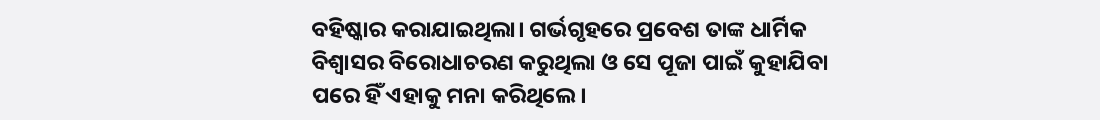ବହିଷ୍କାର କରାଯାଇଥିଲା। ଗର୍ଭଗୃହରେ ପ୍ରବେଶ ତାଙ୍କ ଧାର୍ମିକ ବିଶ୍ୱାସର ବିରୋଧାଚରଣ କରୁଥିଲା ଓ ସେ ପୂଜା ପାଇଁ କୁହାଯିବା ପରେ ହିଁ ଏହାକୁ ମନା କରିଥିଲେ।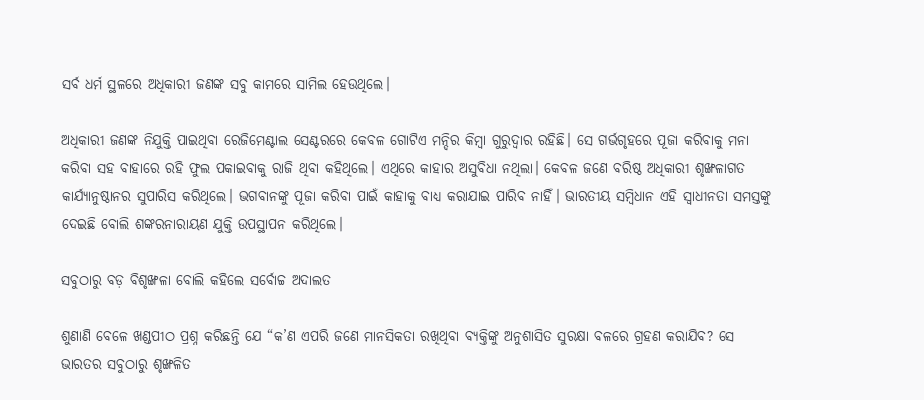ସର୍ବ ଧର୍ମ ସ୍ଥଳରେ ଅଧିକାରୀ ଜଣଙ୍କ ସବୁ କାମରେ ସାମିଲ ହେଉଥିଲେ।

ଅଧିକାରୀ ଜଣଙ୍କ ନିଯୁକ୍ତି ପାଇଥିବା ରେଜିମେଣ୍ଟାଲ ସେଣ୍ଟରରେ କେବଳ ଗୋଟିଏ ମନ୍ଦିର କିମ୍ବା ଗୁରୁଦ୍ୱାର ରହିଛି। ସେ ଗର୍ଭଗୃହରେ ପୂଜା କରିବାକୁ ମନା କରିବା ସହ ବାହାରେ ରହି ‍ଫୁଲ ପକାଇବାକୁ ରାଜି ଥିବା କହିଥିଲେ। ଏଥିରେ କାହାର ଅସୁବିଧା ନଥିଲା। କେବଳ ଜଣେ ବରିଷ୍ଠ ଅଧିକାରୀ ଶୃଙ୍ଖଳାଗତ କାର୍ଯ୍ୟାନୁଷ୍ଠାନର ସୁପାରିସ କରିଥିଲେ। ଭଗବାନଙ୍କୁ ପୂଜା କରିବା ପାଇଁ କାହାକୁ ବାଧ୍ୟ କରାଯାଇ ପାରିବ ନାହିଁ। ଭାରତୀୟ ସମ୍ବିଧାନ ଏହି ସ୍ୱାଧୀନତା ସମସ୍ତଙ୍କୁ ଦେଇଛି ବୋଲି ଶଙ୍କରନାରାୟଣ ଯୁକ୍ତି ଉପସ୍ଥାପନ କରିଥିଲେ।

ସବୁଠାରୁ ବଡ଼ ବିଶୃଙ୍ଖଳା ବୋଲି କହିଲେ ସର୍ବୋଚ୍ଚ ଅଦାଲତ

ଶୁଣାଣି ବେଳେ ଖଣ୍ଡପୀଠ ପ୍ରଶ୍ନ କରିଛନ୍ତି ଯେ “କ’ଣ ଏପରି ଜଣେ ମାନସିକତା ରଖିଥିବା ବ୍ୟକ୍ତିଙ୍କୁ ଅନୁଶାସିତ ସୁରକ୍ଷା ବଳରେ ଗ୍ରହଣ କରାଯିବ? ସେ ଭାରତର ସବୁଠାରୁ ଶୃଙ୍ଖଳିତ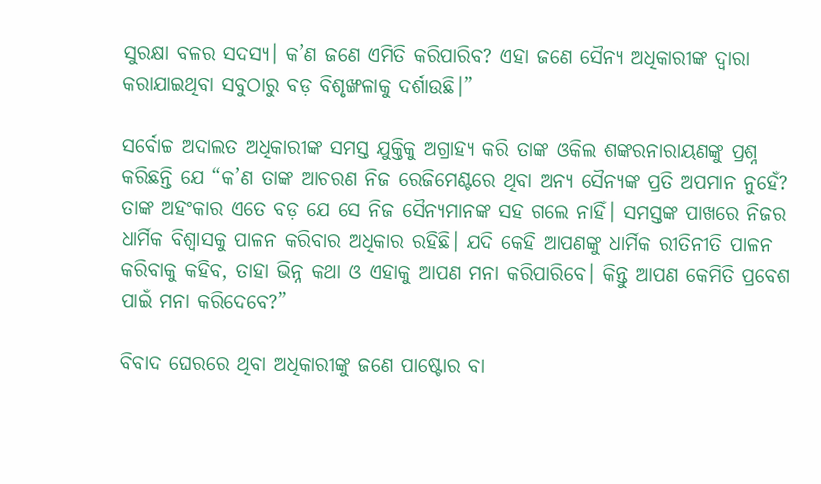ସୁରକ୍ଷା ବଳର ସଦସ୍ୟ। କ’ଣ ଜଣେ ଏମିତି କରିପାରିବ? ଏହା ଜଣେ ସୈନ୍ୟ ଅଧିକାରୀଙ୍କ ଦ୍ୱାରା କରାଯାଇଥିବା ସବୁଠାରୁ ବଡ଼ ବିଶୃଙ୍ଖଳାକୁ ଦର୍ଶାଉଛି।”

ସର୍ବୋଚ୍ଚ ଅଦାଲତ ଅଧିକାରୀଙ୍କ ସମସ୍ତ ଯୁକ୍ତିକୁ ଅଗ୍ରାହ୍ୟ କରି ତାଙ୍କ ଓକିଲ ଶଙ୍କରନାରାୟଣଙ୍କୁ ପ୍ରଶ୍ନ କରିଛନ୍ତି ଯେ “କ’ଣ ତାଙ୍କ ଆଚରଣ ନିଜ ରେଜିମେଣ୍ଟରେ ଥିବା ଅନ୍ୟ ସୈନ୍ୟଙ୍କ ପ୍ରତି ଅପମାନ ନୁହେଁ? ତାଙ୍କ ଅହଂକାର ଏତେ ବଡ଼ ଯେ ସେ ନିଜ ସୈନ୍ୟମାନଙ୍କ ସହ ଗଲେ ନାହିଁ। ସମସ୍ତଙ୍କ ପାଖରେ ନିଜର ଧାର୍ମିକ ବିଶ୍ୱାସକୁ ପାଳନ କରିବାର ଅଧିକାର ରହିଛି। ଯଦି କେହି ଆପଣଙ୍କୁ ଧାର୍ମିକ ରୀତିନୀତି ପାଳନ କରିବାକୁ କହିବ, ତାହା ଭିନ୍ନ କଥା ଓ ଏହାକୁ ଆପଣ ମନା କରିପାରିବେ। କିନ୍ତୁ ଆପଣ କେମିତି ପ୍ରବେଶ ପାଇଁ ମନା କରିଦେବେ?”

ବିବାଦ ଘେରରେ ଥିବା ଅଧିକାରୀଙ୍କୁ ଜଣେ ପାଷ୍ଟୋର ବା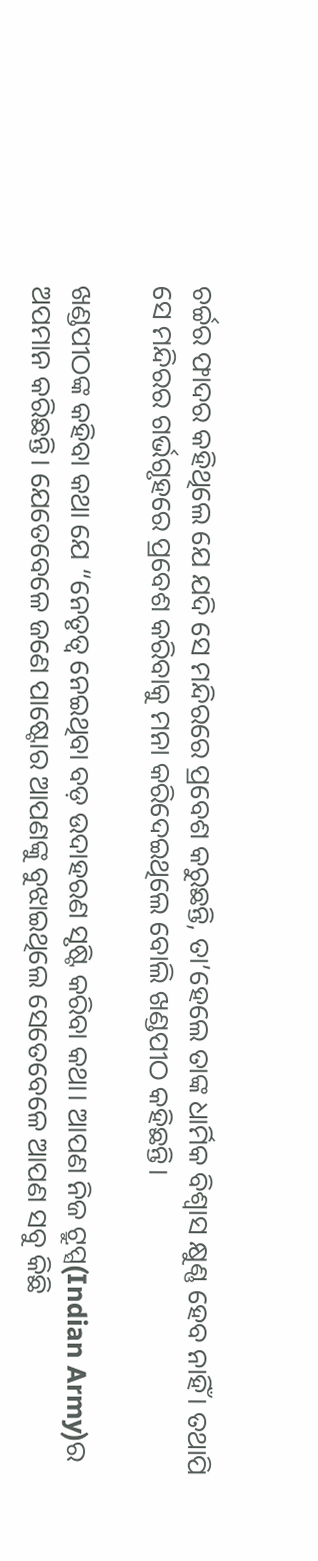ଚର୍ଚ୍ଚର ଫାଦର କହିଥିଲେ ଯେ ଯଦି ସେ ମନ୍ଦିରରେ ପ୍ରବେଶ କରୁଛନ୍ତି, ତା’ହେଲେ ତାଙ୍କ ଧାର୍ମିକ ବିଶ୍ୱାସ କ୍ଷୁଣ୍ଣ ହେବ ନାହିଁ। ତଥାପି ସେ ମନ୍ଦିରର ଗର୍ଭଗୃହରେ ପ୍ରବେଶ କରିବାକୁ ମନା କରିଦେଇଥିଲେ ବୋଲି ଖଣ୍ଡପୀଠ କହିଛନ୍ତି।

ଖଣ୍ଡପୀଠଙ୍କ କହିବା କଥା ଯେ “ନେତୃତ୍ୱ ନେଇଥିବା ବଡ଼ ଉଦାହରଣ ସୃଷ୍ଟି କରିବା କଥା। ଆପଣ ନିଜ ଟ୍ରୁପ୍ସ(Indian Army)ର ଅପମାନ କରିଛନ୍ତି। ଯେତେବେଳେ ଜଣେ ପାଷ୍ଟୋର ଆପଣଙ୍କୁ ବୁଝାଇଥିଲେ ସେତେବେଳେ ଆପଣ ସବୁ କିଛି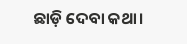ଛାଡ଼ି ଦେବା କଥା।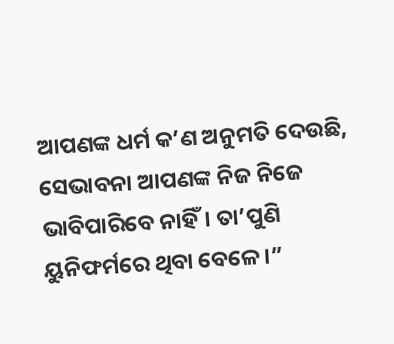ଆପଣଙ୍କ ଧର୍ମ କ’ଣ ଅନୁମତି ଦେଉଛି, ସେଭାବନା ଆପଣଙ୍କ ନିଜ ନିଜେ ଭାବିପାରିବେ ନାହିଁ। ତା’ପୁଣି ୟୁନିଫର୍ମରେ ଥିବା ବେଳେ।”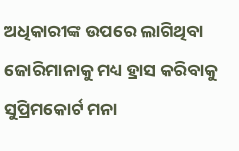ଅଧିକାରୀଙ୍କ ଉପରେ ଲାଗିଥିବା ଜୋରିମାନାକୁ ମଧ୍ୟ ହ୍ରାସ କରିବାକୁ ସୁପ୍ରିମକୋର୍ଟ ମନା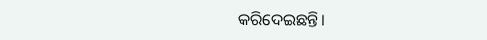କରିଦେଇଛନ୍ତି।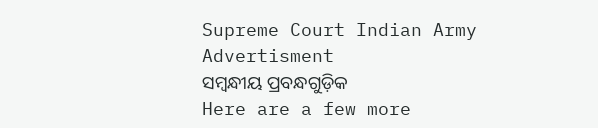Supreme Court Indian Army
Advertisment
ସମ୍ବନ୍ଧୀୟ ପ୍ରବନ୍ଧଗୁଡ଼ିକ
Here are a few more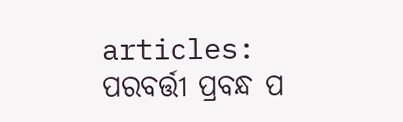articles:
ପରବର୍ତ୍ତୀ ପ୍ରବନ୍ଧ ପ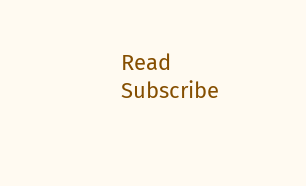Read
Subscribe